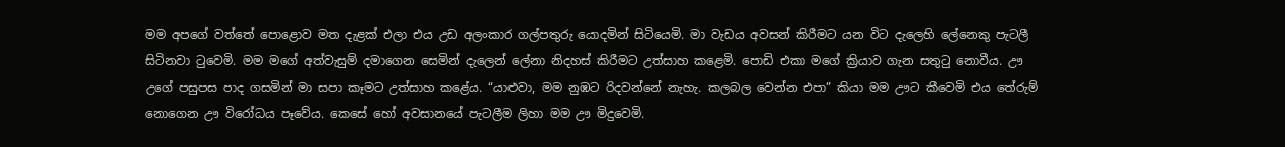මම අපගේ වත්තේ පොළොව මත දැළක් එලා එය උඩ අලංකාර ගල්පතුරු යොදමින් සිටියෙමි. මා වැඩය අවසන් කිරීමට යන විට දැලෙහි ලේනෙකු පැටලී සිටිනවා ටුවෙමි. මම මගේ අත්වැසුම් දමාගෙන සෙමින් දැලෙන් ලේනා නිදහස් කිරීමට උත්සාහ කළෙමි. පොඩි එකා මගේ ක්‍රියාව ගැන සතුටු නොවීය. ඌ උගේ පසුපස පාද ගසමින් මා සපා කෑමට උත්සාහ කළේය. “යාළුවා, මම නුඹට රිදවන්නේ නැහැ. කලබල වෙන්න එපා” කියා මම ඌට කීවෙමි එය තේරුම් නොගෙන ඌ විරෝධය පෑවේය. කෙසේ හෝ අවසානයේ පැටලීම ලිහා මම ඌ මිදුවෙමි.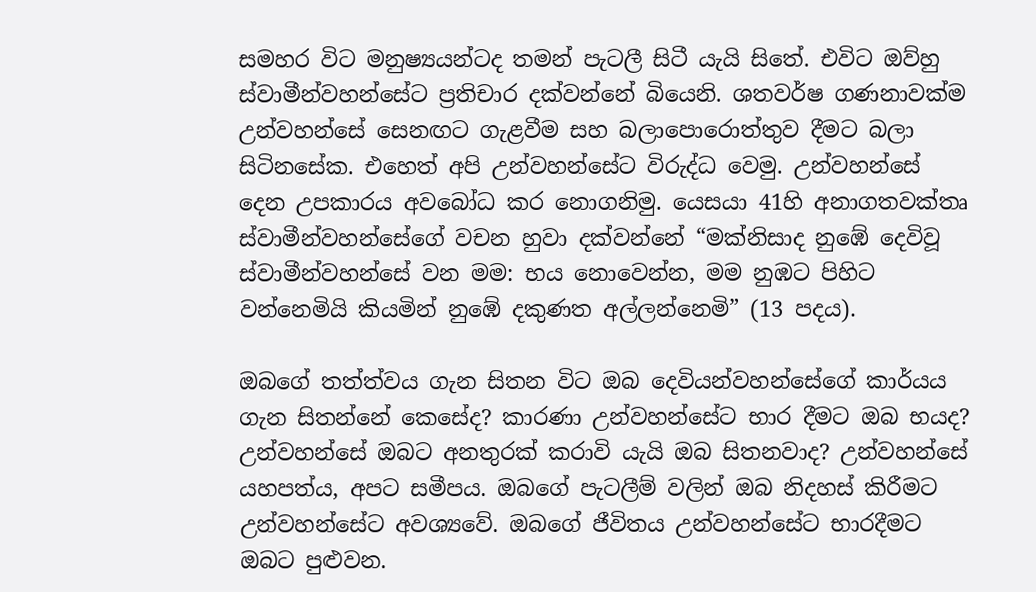සමහර විට මනුෂ්‍යයන්ටද තමන් පැටලී සිටී යැයි සිතේ. එවිට ඔව්හු ස්වාමීන්වහන්සේට ප්‍රතිචාර දක්වන්නේ බියෙනි. ශතවර්ෂ ගණනාවක්ම උන්වහන්සේ සෙනඟට ගැළවීම සහ බලාපොරොත්තුව දීමට බලා සිටිනසේක. එහෙත් අපි උන්වහන්සේට විරුද්ධ වෙමු. උන්වහන්සේ දෙන උපකාරය අවබෝධ කර නොගනිමු. යෙසයා 41හි අනාගතවක්තෘ ස්වාමීන්වහන්සේගේ වචන හුවා දක්වන්නේ “මක්නිසාද නුඹේ දෙවිවූ ස්වාමීන්වහන්සේ වන මම: භය නොවෙන්න, මම නුඹට පිහිට වන්නෙමියි කියමින් නුඹේ දකුණත අල්ලන්නෙමි” (13 පදය).

ඔබගේ තත්ත්වය ගැන සිතන විට ඔබ දෙවියන්වහන්සේගේ කාර්යය ගැන සිතන්නේ කෙසේද? කාරණා උන්වහන්සේට භාර දීමට ඔබ භයද? උන්වහන්සේ ඔබට අනතුරක් කරාවි යැයි ඔබ සිතනවාද? උන්වහන්සේ යහපත්ය, අපට සමීපය. ඔබගේ පැටලීම් වලින් ඔබ නිදහස් කිරීමට උන්වහන්සේට අවශ්‍යවේ. ඔබගේ ජීවිතය උන්වහන්සේට භාරදීමට ඔබට පුළුවන.